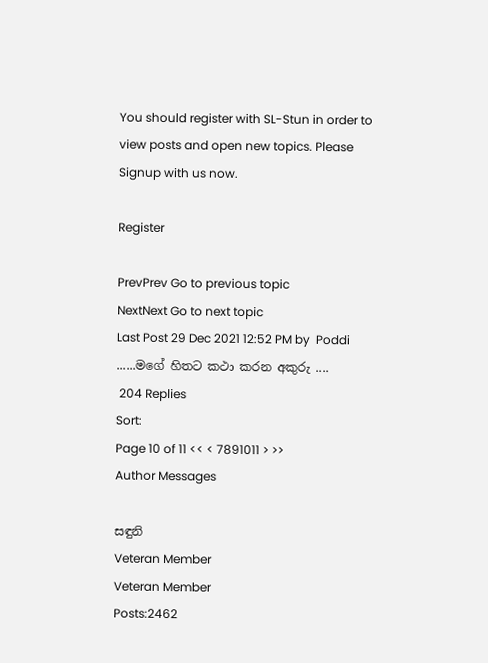You should register with SL-Stun in order to view posts and open new topics. Please Signup with us now.

Register

PrevPrev Go to previous topic
NextNext Go to next topic
Last Post 29 Dec 2021 12:52 PM by  Poddi
......මගේ හිතට කථා කරන අකුරු ....
 204 Replies
Sort:
Page 10 of 11 << < 7891011 > >>
Author Messages

සඳුනි
Veteran Member
Veteran Member
Posts:2462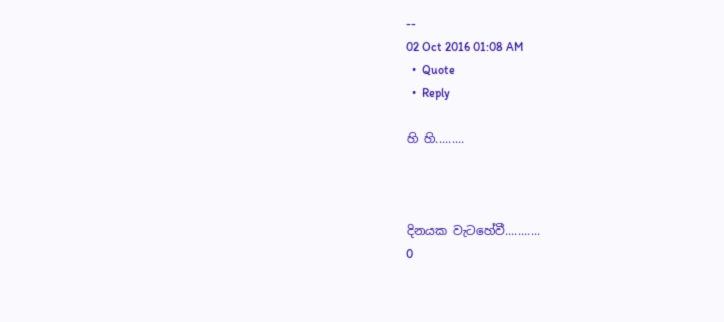--
02 Oct 2016 01:08 AM
  •  Quote
  •  Reply

හි හි.........



දිනයක වැටහේවී...........
0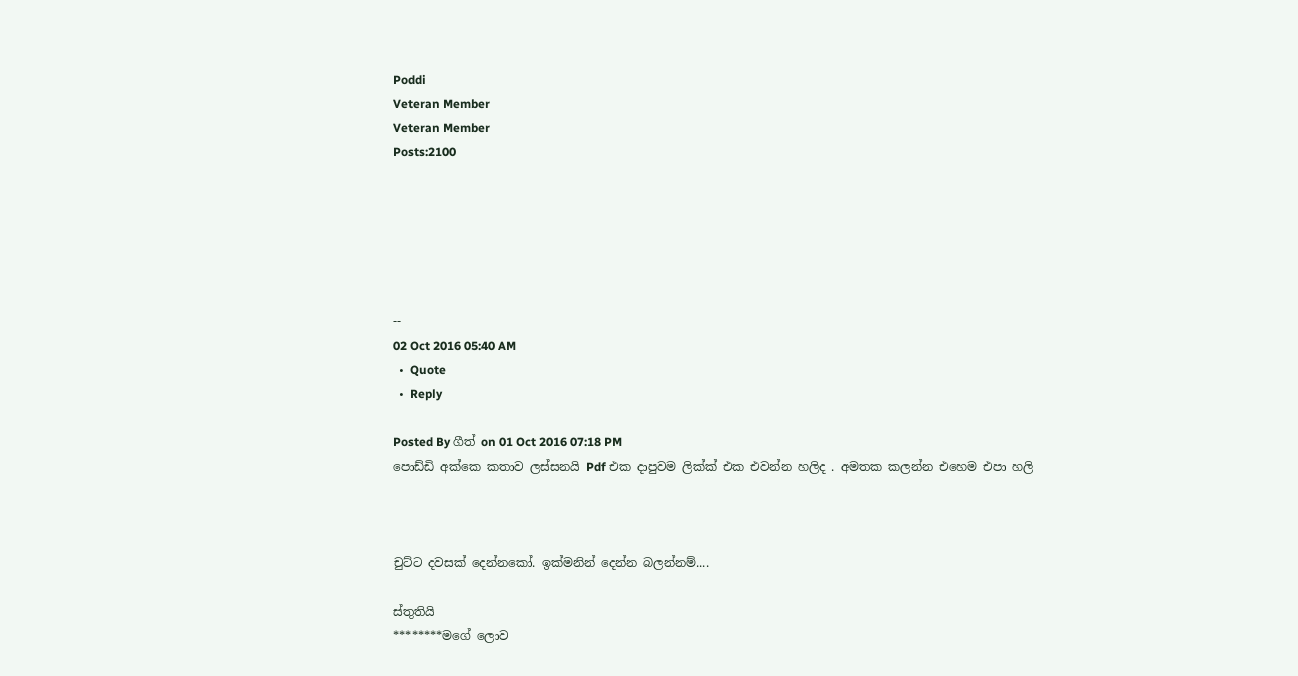Poddi
Veteran Member
Veteran Member
Posts:2100






--
02 Oct 2016 05:40 AM
  •  Quote
  •  Reply

Posted By ගීත් on 01 Oct 2016 07:18 PM
පොඩ්ඩි අක්කෙ කතාව ලස්සනයි Pdf එක දාපුවම ලික්ක් එක එවන්න හලිද . අමතක කලන්න එහෙම එපා හලි



චුට්ට දවසක් දෙන්නකෝ. ඉක්මනින් දෙන්න බලන්නම්....

ස්තුතියි
********මගේ ලොව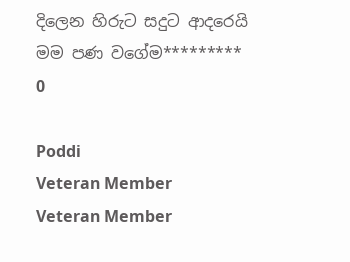දිලෙන හිරුට සදුට ආදරෙයි මම පණ වගේම*********
0

Poddi
Veteran Member
Veteran Member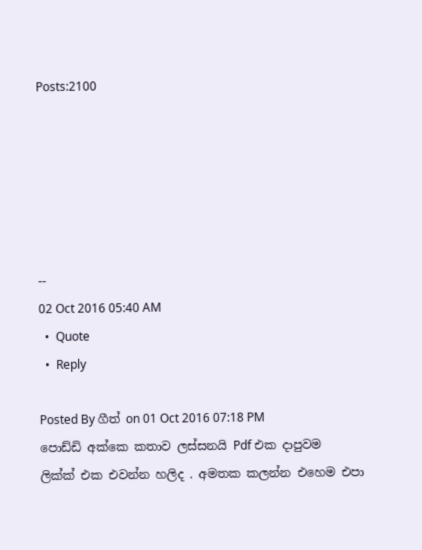Posts:2100






--
02 Oct 2016 05:40 AM
  •  Quote
  •  Reply

Posted By ගීත් on 01 Oct 2016 07:18 PM
පොඩ්ඩි අක්කෙ කතාව ලස්සනයි Pdf එක දාපුවම ලික්ක් එක එවන්න හලිද . අමතක කලන්න එහෙම එපා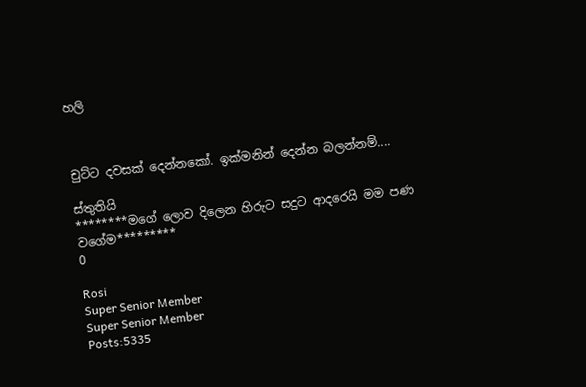හලි



චුට්ට දවසක් දෙන්නකෝ. ඉක්මනින් දෙන්න බලන්නම්....

ස්තුතියි
********මගේ ලොව දිලෙන හිරුට සදුට ආදරෙයි මම පණ වගේම*********
0

Rosi
Super Senior Member
Super Senior Member
Posts:5335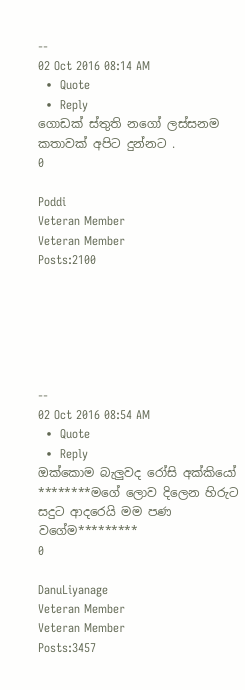--
02 Oct 2016 08:14 AM
  •  Quote
  •  Reply
ගොඩක් ස්තුති නගෝ ලස්සනම කතාවක් අපිට දුන්නට .
0

Poddi
Veteran Member
Veteran Member
Posts:2100






--
02 Oct 2016 08:54 AM
  •  Quote
  •  Reply
ඔක්කොම බැලුවද රෝසි අක්කියෝ
********මගේ ලොව දිලෙන හිරුට සදුට ආදරෙයි මම පණ වගේම*********
0

DanuLiyanage
Veteran Member
Veteran Member
Posts:3457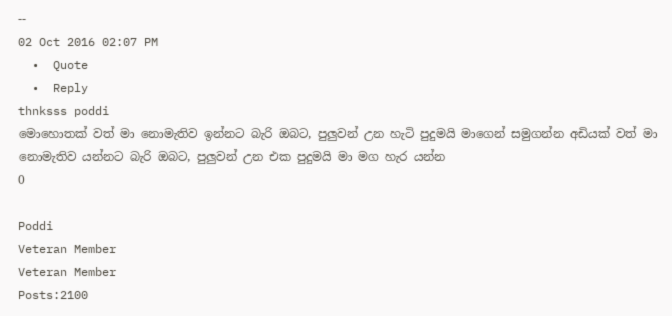--
02 Oct 2016 02:07 PM
  •  Quote
  •  Reply
thnksss poddi
මොහොතක් වත් මා නොමැතිව ඉන්නට බැරි ඔබට, පුලුවන් උන හැටි පුදුමයි මාගෙන් සමුගන්න අඩියක් වත් මා නොමැතිව යන්නට බැරි ඔබට, පුලුවන් උන එක පුදුමයි මා මග හැර යන්න
0

Poddi
Veteran Member
Veteran Member
Posts:2100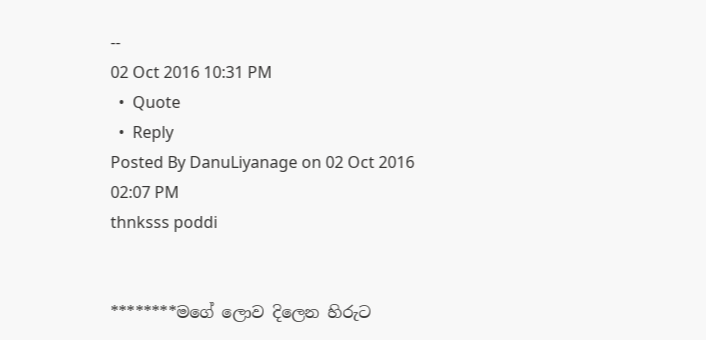--
02 Oct 2016 10:31 PM
  •  Quote
  •  Reply
Posted By DanuLiyanage on 02 Oct 2016 02:07 PM
thnksss poddi


********මගේ ලොව දිලෙන හිරුට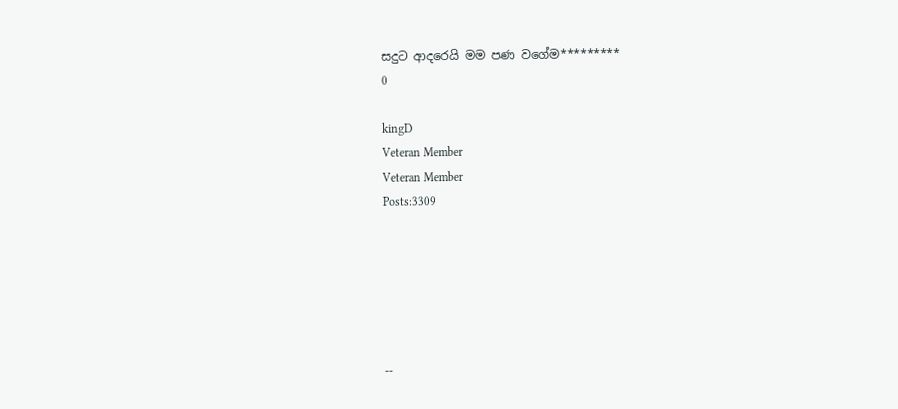සදුට ආදරෙයි මම පණ වගේම*********
0

kingD
Veteran Member
Veteran Member
Posts:3309






--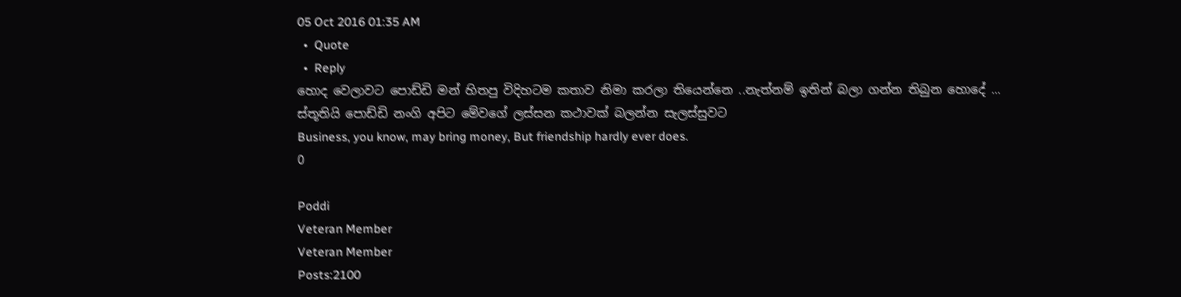05 Oct 2016 01:35 AM
  •  Quote
  •  Reply
හොද වෙලාවට පොඩ්ඩි මන් හිතපු විදිහටම කතාව නිමා කරලා තියෙන්නෙ ..නැත්නම් ඉතින් බලා ගන්න තිබුන හොදේ ...
ස්තූතියි පොඩ්ඩි නංගි අපිට මේවගේ ලස්සන කථාවක් බලන්න සැලස්සුවට
Business, you know, may bring money, But friendship hardly ever does.
0

Poddi
Veteran Member
Veteran Member
Posts:2100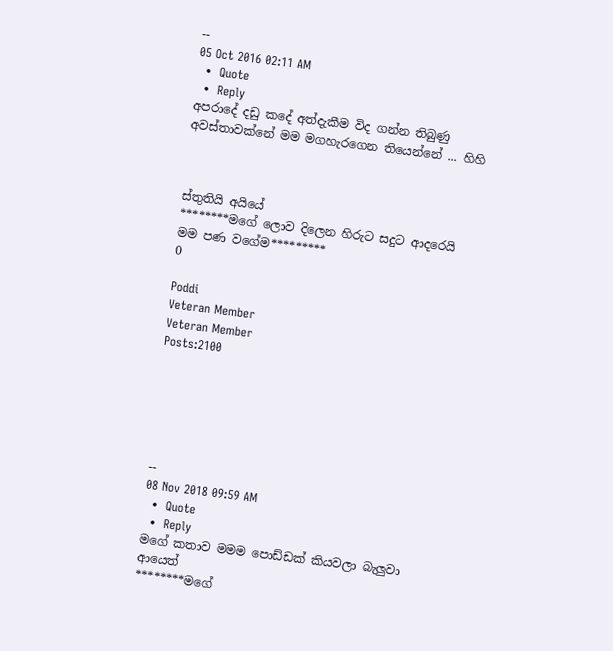--
05 Oct 2016 02:11 AM
  •  Quote
  •  Reply
අපරාදේ දඩු කදේ අත්දැකීම විද ගන්න තිබුණු අවස්තාවක්නේ මම මගහැරගෙන තියෙන්නේ ... හිහි



ස්තුතියි අයියේ
********මගේ ලොව දිලෙන හිරුට සදුට ආදරෙයි මම පණ වගේම*********
0

Poddi
Veteran Member
Veteran Member
Posts:2100






--
08 Nov 2018 09:59 AM
  •  Quote
  •  Reply
මගේ කතාව මමම පොඩ්ඩක් කියවලා බැලුවා ආයෙත්
********මගේ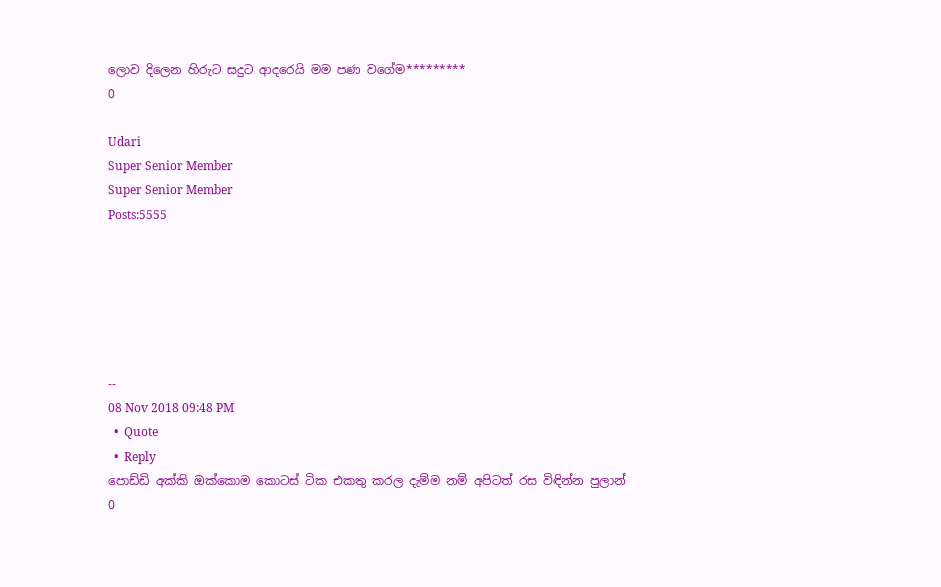ලොව දිලෙන හිරුට සදුට ආදරෙයි මම පණ වගේම*********
0

Udari
Super Senior Member
Super Senior Member
Posts:5555






--
08 Nov 2018 09:48 PM
  •  Quote
  •  Reply
පොඩ්ඩි අක්කි ඔක්කොම කොටස් ටික එකතු කරල දැම්ම නම් අපිටත් රස විඳින්න පුලාන්
0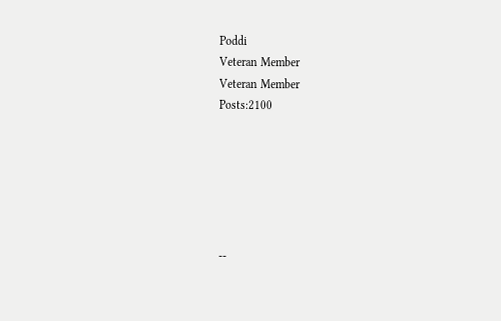Poddi
Veteran Member
Veteran Member
Posts:2100






--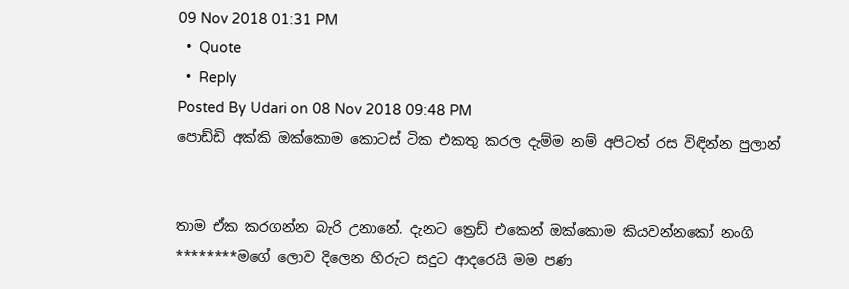09 Nov 2018 01:31 PM
  •  Quote
  •  Reply
Posted By Udari on 08 Nov 2018 09:48 PM
පොඩ්ඩි අක්කි ඔක්කොම කොටස් ටික එකතු කරල දැම්ම නම් අපිටත් රස විඳින්න පුලාන්


තාම ඒක කරගන්න බැරි උනානේ. දැනට ත්‍රෙඩ් එකෙන් ඔක්කොම කියවන්නකෝ නංගි
********මගේ ලොව දිලෙන හිරුට සදුට ආදරෙයි මම පණ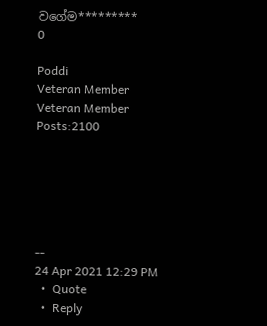වගේම*********
0

Poddi
Veteran Member
Veteran Member
Posts:2100






--
24 Apr 2021 12:29 PM
  •  Quote
  •  Reply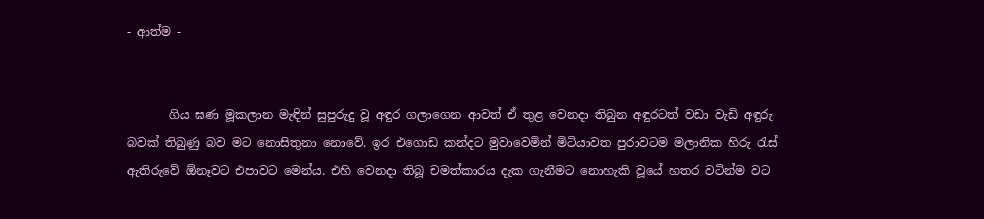- ආත්ම -


       ගිය ඝණ මූකලාන මැඳින් සුපුරුදු වූ අඳුර ගලාගෙන ආවත් ඒ තුළ වෙනදා තිබුන අඳුරටත් වඩා වැඩි අඳුරු බවක් තිබුණු බව මට නොසිතුනා නොවේ. ඉර එගොඩ කන්දට මුවාවෙමින් මිටියාවත පුරාවටම මලානික හිරු රැස් ඇතිරුවේ ඕනෑවට එපාවට මෙන්ය. එහි වෙනදා තිබූ චමත්කාරය දැක ගැනීමට නොහැකි වූයේ හතර වටින්ම වට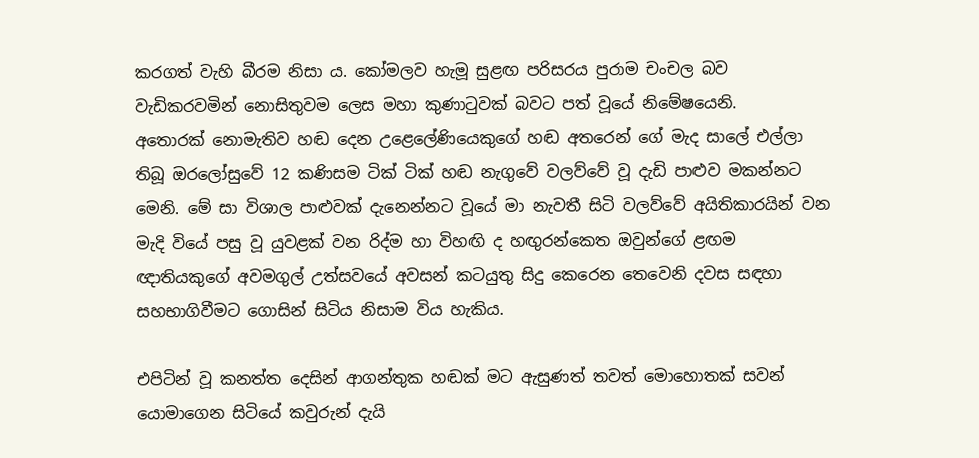කරගත් වැහි බීරම නිසා ය. කෝමලව හැමූ සුළඟ පරිසරය පුරාම චංචල බව වැඩිකරවමින් නොසිතුවම ලෙස මහා කුණාටුවක් බවට පත් වූයේ නිමේෂයෙනි.
අතොරක් නොමැතිව හඬ දෙන උළෙලේණියෙකුගේ හඬ අතරෙන් ගේ මැද සාලේ එල්ලා තිබූ ඔරලෝසුවේ 12 කණිසම ටික් ටික් හඬ නැගුවේ වලව්වේ වූ දැඩි පාළුව මකන්නට මෙනි. මේ සා විශාල පාළුවක් දැනෙන්නට වූයේ මා නැවතී සිටි වලව්වේ අයිතිකාරයින් වන මැදි වියේ පසු වූ යුවළක් වන රිද්ම හා විහඟි ද හඟුරන්කෙත ඔවුන්ගේ ළඟම ඥාතියකුගේ අවමගුල් උත්සවයේ අවසන් කටයුතු සිදු කෙරෙන තෙවෙනි දවස සඳහා සහභාගිවීමට ගොසින් සිටිය නිසාම විය හැකිය.

එපිටින් වූ කනත්ත දෙසින් ආගන්තුක හඬක් මට ඇසුණත් තවත් මොහොතක් සවන් යොමාගෙන සිටියේ කවුරුන් දැයි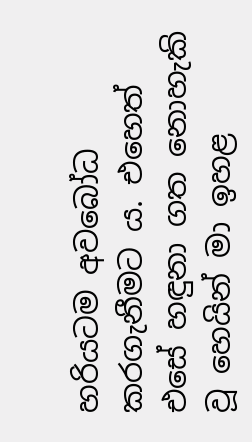හරියටම අවබෝධ කරගැනීමට ය. එහෙත් එසේ හඳුනා ගත නොහැකි වූ හෙයින් මා ඉහළ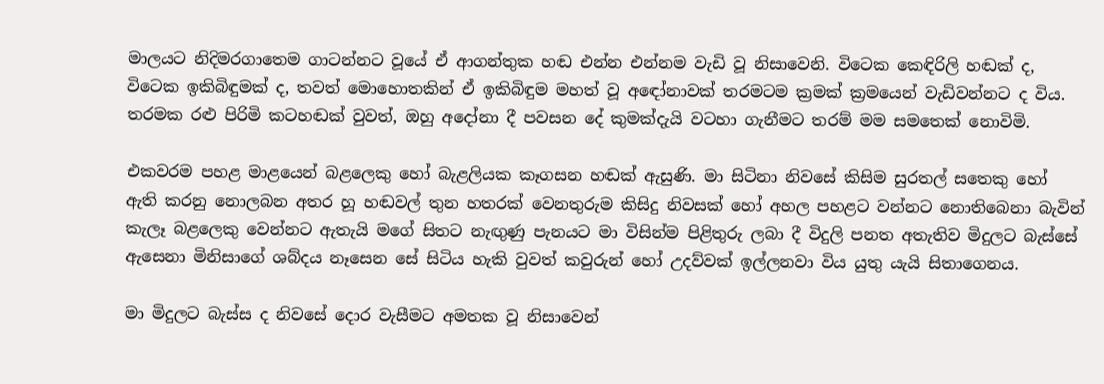මාලයට නිදිමරගාතෙම ගාටන්නට වූයේ ඒ ආගන්තුක හඬ එන්න එන්නම වැඩි වූ නිසාවෙනි. විටෙක කෙඳිරිලි හඬක් ද, විටෙක ඉකිබිඳුමක් ද, තවත් මොහොතකින් ඒ ඉකිබිඳුම මහත් වූ අඳෝනාවක් තරමටම ක්‍රමක් ක්‍රමයෙන් වැඩිවන්නට ද විය. තරමක රළු පිරිමි කටහඬක් වුවත්, ඔහු අදෝනා දී පවසන දේ කුමක්දැයි වටහා ගැනීමට තරම් මම සමතෙක් නොවිමි.

එකවරම පහළ මාළයෙන් බළලෙකු හෝ බැළලියක කෑගසන හඬක් ඇසුණි. මා සිටිනා නිවසේ කිසිම සුරතල් සතෙකු හෝ ඇති කරනු නොලබන අතර හූ හඬවල් තුන හතරක් වෙනතුරුම කිසිදු නිවසක් හෝ අහල පහළට වන්නට නොතිබෙනා බැවින් කැලෑ බළලෙකු වෙන්නට ඇතැයි මගේ සිතට නැඟුණු පැනයට මා විසින්ම පිළිතුරු ලබා දී විදුලි පනත අතැතිව මිදුලට බැස්සේ ඇසෙනා මිනිසාගේ ශබ්දය නෑසෙන සේ සිටිය හැකි වුවත් කවුරුන් හෝ උදව්වක් ඉල්ලනවා විය යුතු යැයි සිතාගෙනය.

මා මිදුලට බැස්ස ද නිවසේ දොර වැසීමට අමතක වූ නිසාවෙන්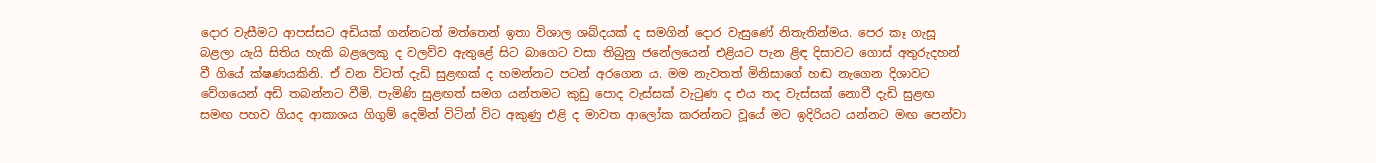දොර වැසීමට ආපස්සට අඩියක් ගන්නටත් මත්තෙන් ඉතා විශාල ශබ්දයක් ද සමගින් දොර වැසුණේ නිතැතින්මය. පෙර කෑ ගැසූ බළලා යැයි සිතිය හැකි බළලෙකු ද වලව්ව ඇතුළේ සිට බාගෙට වසා තිබුනු ජනේලයෙන් එළියට පැන ළිඳ දිසාවට ගොස් අතුරුදහන් වී ගියේ ක්ෂණයකිනි. ඒ වන විටත් දැඩි සුළඟක් ද හමන්නට පටන් අරගෙන ය. මම නැවතත් මිනිසාගේ හඬ නැගෙන දිශාවට වේගයෙන් අඩි තබන්නට වීමි. පැමිණි සුළඟත් සමග යන්තමට කුඩු පොද වැස්සක් වැටුණ ද එය තද වැස්සක් නොවී දැඩි සුළඟ සමඟ පහව ගියද ආකාශය ගිගුම් දෙමින් විටින් විට අකුණු එළි ද මාවත ආලෝක කරන්නට වූයේ මට ඉදිරියට යන්නට මඟ පෙන්වා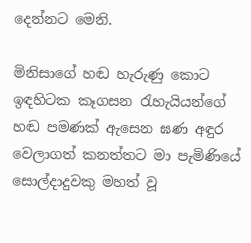දෙන්නට මෙනි.

මිනිසාගේ හඬ හැරුණු කොට ඉඳහිටක කෑගසන රැහැයියන්ගේ හඬ පමණක් ඇසෙන ඝණ අඳුර වෙලාගත් කනත්තට මා පැමිණියේ සොල්දාදුවකු මහත් වූ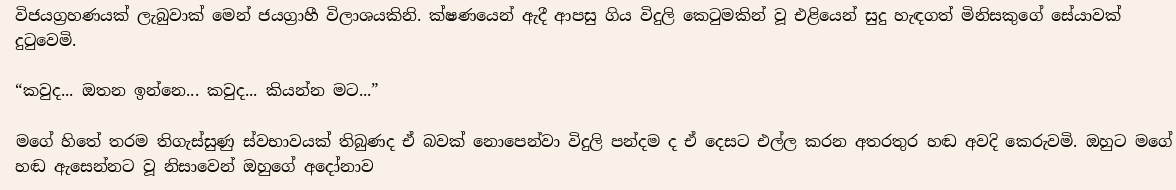විජයග්‍රහණයක් ලැබුවාක් මෙන් ජයග්‍රාහී විලාශයකිනි. ක්ෂණයෙන් ඇදී ආපසු ගිය විදුලි කෙටුමකින් වූ එළියෙන් සුදු හැඳගත් මිනිසකුගේ සේයාවක් දුටුවෙමි.

“කවුද... ඔතන ඉන්නෙ... කවුද... කියන්න මට...”

මගේ හිතේ තරම තිගැස්සුණු ස්වභාවයක් තිබුණද ඒ බවක් නොපෙන්වා විදුලි පන්දම ද ඒ දෙසට එල්ල කරන අතරතුර හඬ අවදි කෙරුවමි. ඔහුට මගේ හඬ ඇසෙන්නට වූ නිසාවෙන් ඔහුගේ අදෝනාව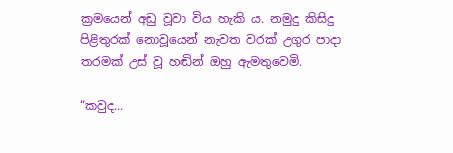ක්‍රමයෙන් අඩු වූවා විය හැකි ය. නමුදු කිසිදු පිළිතුරක් නොවූයෙන් නැවත වරක් උගුර පාදා තරමක් උස් වූ හඬින් ඔහු ඇමතුවෙමි.

“කවුද...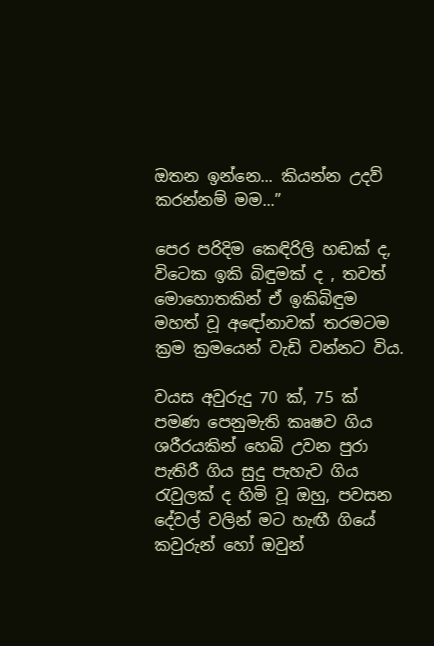ඔතන ඉන්නෙ... කියන්න උදව් කරන්නම් මම...”

පෙර පරිදිම කෙඳිරිලි හඬක් ද, විටෙක ඉකි බිඳුමක් ද , තවත් මොහොතකින් ඒ ඉකිබිඳුම මහත් වූ අඳෝනාවක් තරමටම ක්‍රම ක්‍රමයෙන් වැඩි වන්නට විය.

වයස අවුරුදු 70 ක්, 75 ක් පමණ පෙනුමැති කෘෂව ගිය ශරීරයකින් හෙබි උවන පුරා පැතිරී ගිය සුදු පැහැව ගිය රැවුලක් ද හිමි වූ ඔහු, පවසන දේවල් වලින් මට හැඟී ගියේ කවුරුන් හෝ ඔවුන්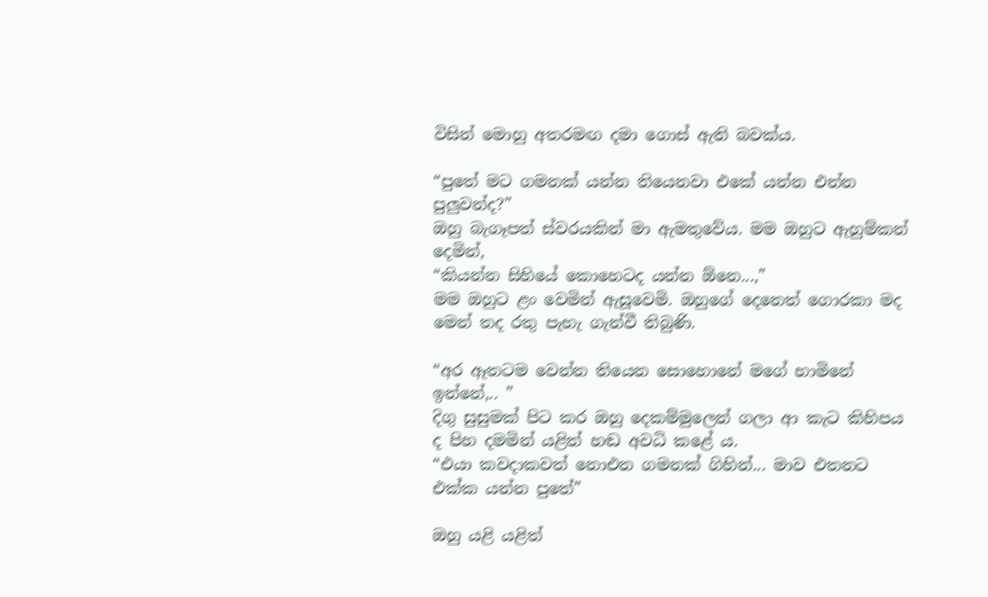විසින් මොහු අතරමඟ දමා ගොස් ඇති බවක්ය.

“පුතේ මට ගමනක් යන්න තියෙනවා එකේ යන්න එන්න පුලුවන්ද?”
ඔහු බැගෑපත් ස්වරයකින් මා ඇමතුවේය. මම ඔහුට ඇහුම්කන් දෙමින්,
“කියන්න සිහියේ කොහෙටද යන්න ඕනෙ...,”
මම ඔහුට ළං වෙමින් ඇසූවෙමි. ඔහුගේ දෙනෙත් ගොරකා මද මෙන් තද රතු පැහැ ගැන්වී තිබුණි.

“අර ඈතටම වෙන්න තියෙන සොහොනේ මගේ හාමිනේ ඉන්නේ,.. ”
දිගු සුසුමක් පිට කර ඔහු දෙකම්මුලෙන් ගලා ආ කැට කිහිපය ද පිහ දමමින් යළිත් හඬ අවධි කළේ ය.
“එයා කවදාකවත් නොඑන ගමනක් ගිහින්... මාව එතනට එක්ක යන්න පුතේ”

ඔහු යළි යළිත්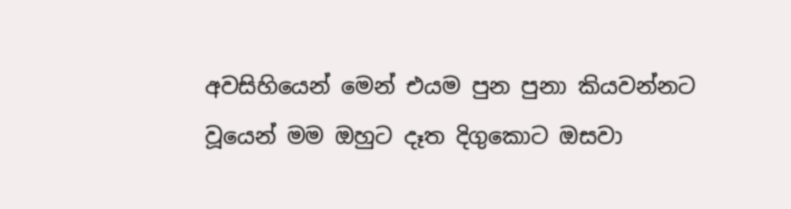අවසිහියෙන් මෙන් එයම පුන පුනා කියවන්නට වූයෙන් මම ඔහුට දෑත දිගුකොට ඔසවා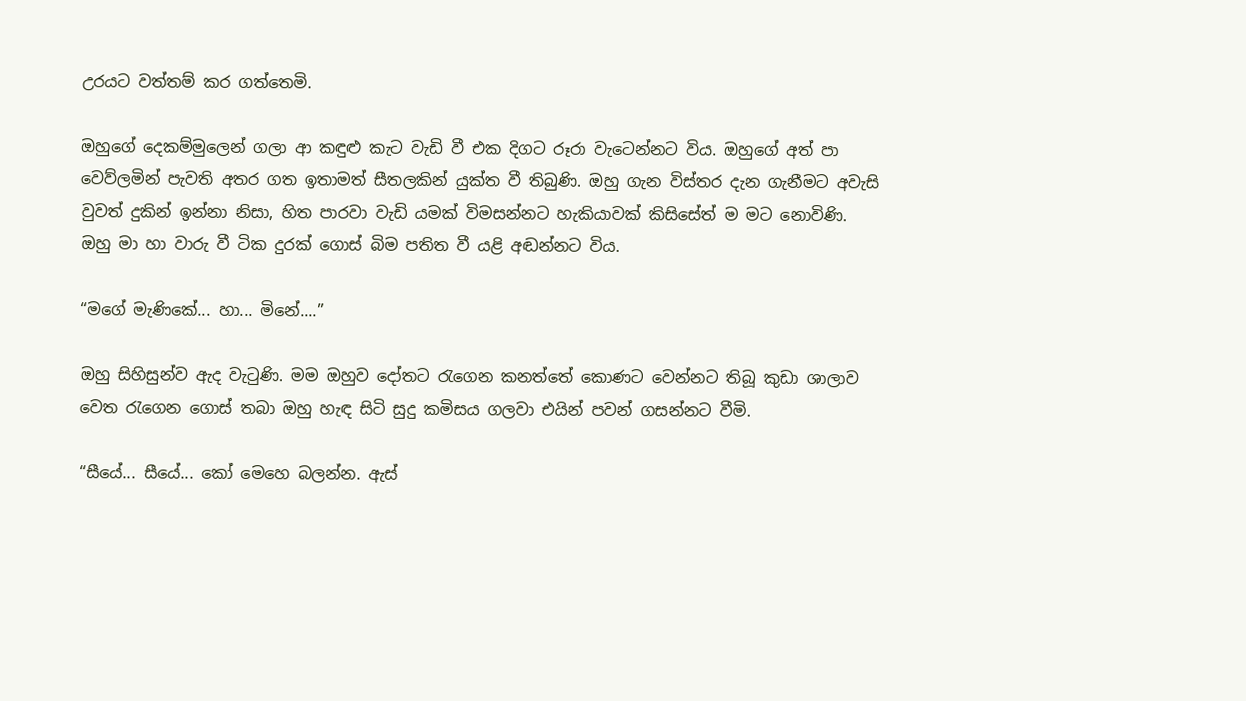උරයට වත්තම් කර ගත්තෙමි.

ඔහුගේ දෙකම්මුලෙන් ගලා ආ කඳුළු කැට වැඩි වී එක දිගට රූරා වැටෙන්නට විය. ඔහුගේ අත් පා වෙව්ලමින් පැවති අතර ගත ඉතාමත් සීතලකින් යුක්ත වී තිබුණි. ඔහු ගැන විස්තර දැන ගැනීමට අවැසි වුවත් දුකින් ඉන්නා නිසා, හිත පාරවා වැඩි යමක් විමසන්නට හැකියාවක් කිසිසේත් ම මට නොවිණි.
ඔහු මා හා වාරු වී ටික දුරක් ගොස් බිම පතිත වී යළි අඬන්නට විය.

“මගේ මැණිකේ... හා... මිනේ....”

ඔහු සිහිසුන්ව ඇද වැටුණි. මම ඔහුව දෝතට රැගෙන කනත්තේ කොණට වෙන්නට තිබූ කුඩා ශාලාව වෙත රැගෙන ගොස් තබා ඔහු හැඳ සිටි සුදු කමිසය ගලවා එයින් පවන් ගසන්නට වීමි.

“සීයේ... සීයේ... කෝ මෙහෙ බලන්න. ඇස්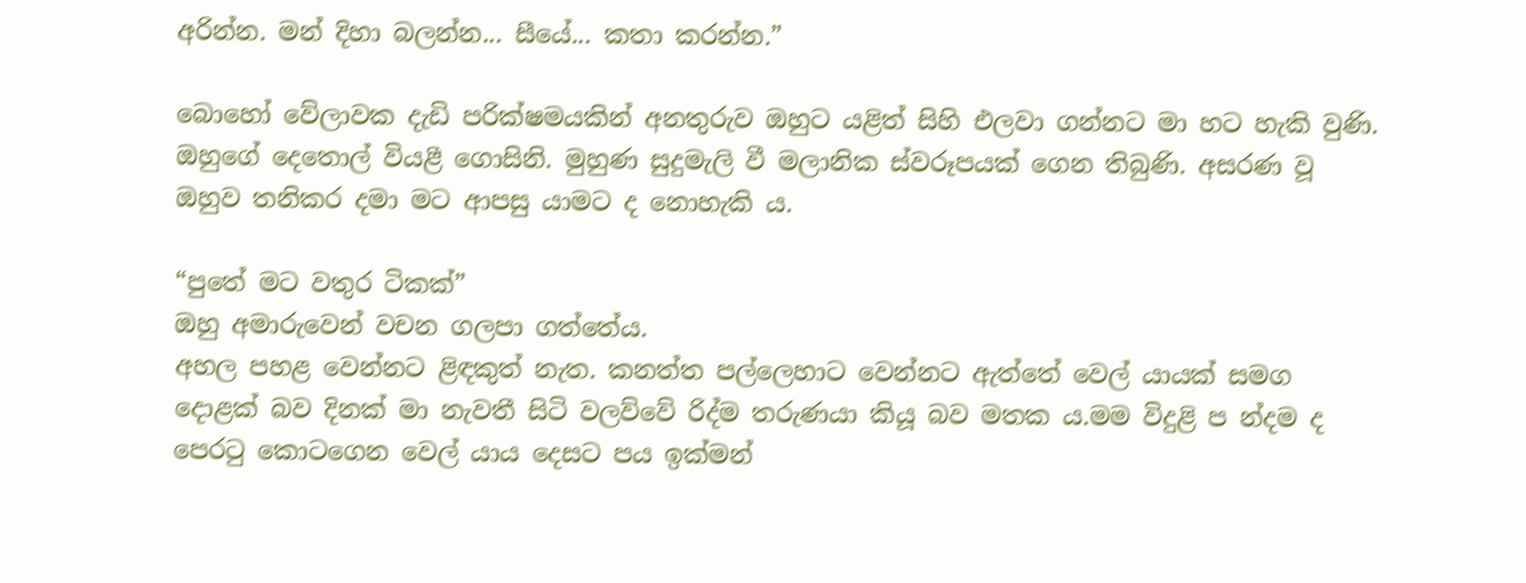අරින්න. මන් දිහා බලන්න... සීයේ... කතා කරන්න.”

බොහෝ වේලාවක දැඩි පරික්ෂමයකින් අනතුරුව ඔහුට යළිත් සිහි එලවා ගන්නට මා හට හැකි වුණි. ඔහුගේ දෙතොල් වියළී ගොසිනි. මුහුණ සුදුමැලි වී මලානික ස්වරූපයක් ගෙන තිබුණි. අසරණ වූ ඔහුව තනිකර දමා මට ආපසු යාමට ද නොහැකි ය.

“පුතේ මට වතුර ටිකක්”
ඔහු අමාරුවෙන් වචන ගලපා ගත්තේය.
අහල පහළ වෙන්නට ළිඳකුත් නැත. කනත්ත පල්ලෙහාට වෙන්නට ඇත්තේ වෙල් යායක් සමග දොළක් බව දිනක් මා නැවතී සිටි වලව්වේ රිද්ම තරුණයා කියූ බව මතක ය.මම විදුළි ප න්දම ද පෙරටු කොටගෙන වෙල් යාය දෙසට පය ඉක්මන්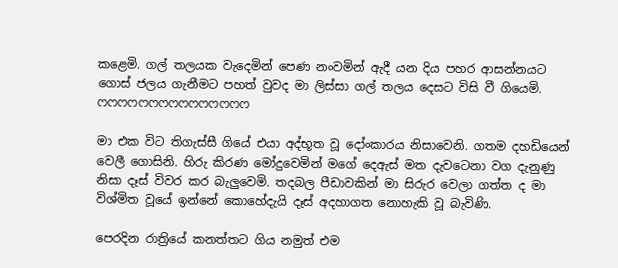කළෙමි. ගල් තලයක වැදෙමින් පෙණ නංවමින් ඇදී යන දිය පහර ආසන්නයට ගොස් ජලය ගැනීමට පහත් වුවද මා ලිස්සා ගල් තලය දෙසට විසි වී ගියෙමි.
ෆෆෆෆෆෆෆෆෆෆෆෆෆෆෆ

මා එක විට තිගැස්සී ගියේ එයා අද්භූත වූ දෝංකාරය නිසාවෙනි. ගතම දහඩියෙන් වෙලී ගොසිනි. හිරු කිරණ මෝදුවෙමින් මගේ දෙඇස් මත දැවටෙනා වග දැනුණු නිසා දෑස් විවර කර බැලුවෙමි. තදබල පීඩාවකින් මා සිරුර වෙලා ගත්ත ද මා විශ්මිත වූයේ ඉන්නේ කොහේදැයි දෑස් අදහාගත නොහැකි වූ බැවිණි.

පෙරදින රාත්‍රියේ කනත්තට ගිය නමුත් එම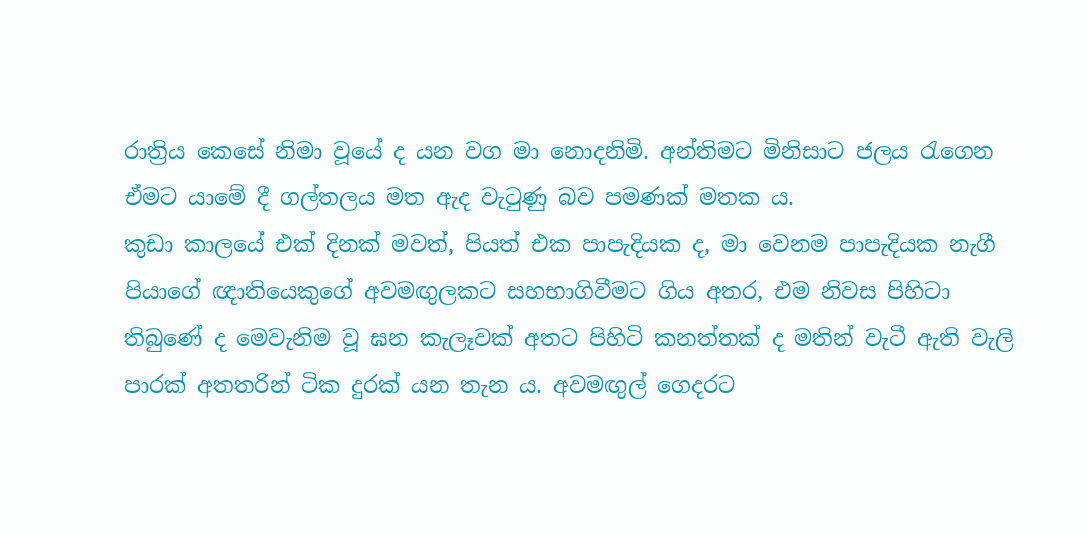රාත්‍රිය කෙසේ නිමා වූයේ ද යන වග මා නොදනිමි. අන්තිමට මිනිසාට ජලය රැගෙන ඒමට යාමේ දී ගල්තලය මත ඇද වැටුණු බව පමණක් මතක ය.
කුඩා කාලයේ එක් දිනක් මවත්, පියත් එක පාපැදියක ද, මා වෙනම පාපැදියක නැගී පියාගේ ඥාතියෙකුගේ අවමඟුලකට සහභාගිවීමට ගිය අතර, එම නිවස පිහිටා තිබුණේ ද මෙවැනිම වූ ඝන කැලෑවක් අතට පිහිටි කනත්තක් ද මතින් වැටී ඇති වැලි පාරක් අතතරින් ටික දුරක් යන තැන ය. අවමඟුල් ගෙදරට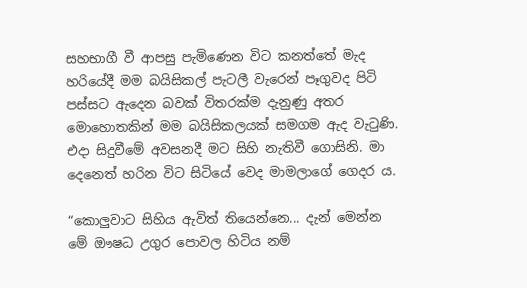සහභාගී වී ආපසු පැමිණෙන විට කනත්තේ මැද හරියේදී මම බයිසිකල් පැටලී වැරෙන් පෑගුවද පිටි පස්සට ඇදෙන බවක් විතරක්ම දැනුණු අතර මොහොතකින් මම බයිසිකලයක් සමගම ඇද වැටුණි. එදා සිදුවීමේ අවසනදී මට සිහි නැතිවී ගොසිනි. මා දෙනෙත් හරින විට සිටියේ වෙද මාමලාගේ ගෙදර ය.

“කොලුවාට සිහිය ඇවිත් තියෙන්නෙ... දැන් මෙන්න මේ ඖෂධ උගුර පොවල හිටිය නම්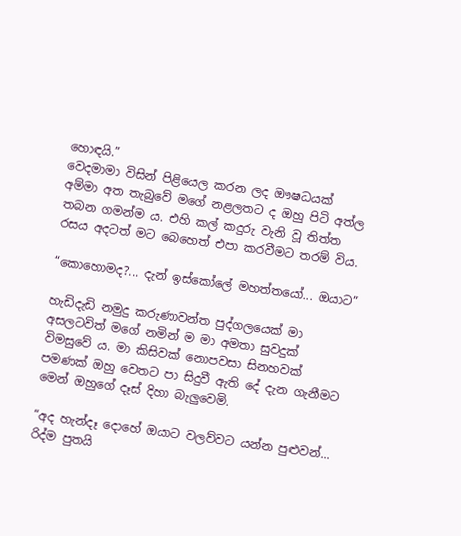හොඳයි.”
වෙදමාමා විසින් පිළියෙල කරන ලද ඖෂධයක් අම්මා අත තැබුවේ මගේ නළලතට ද ඔහු පිටි අත්ල තබන ගමන්ම ය. එහි කල් කදුරු වැනි වූ තිත්ත රසය අදටත් මට බෙහෙත් එපා කරවීමට තරම් විය.

“කොහොමද?... දැන් ඉස්කෝලේ මහත්තයෝ... ඔයාට”

හැඩිදැඩි නමුදු කරුණාවන්ත පුද්ගලයෙක් මා අසලටවිත් මගේ නමින් ම මා අමතා සුවදුක් විමසුවේ ය. මා කිසිවක් නොපවසා සිනහවක් පමණක් ඔහු වෙතට පා සිදුවී ඇති දේ දැන ගැනීමට මෙන් ඔහුගේ දෑස් දිහා බැලුවෙමි.

“අද හැන්දෑ දොහේ ඔයාට වලව්වට යන්න පුළුවන්... රිද්ම පුතයි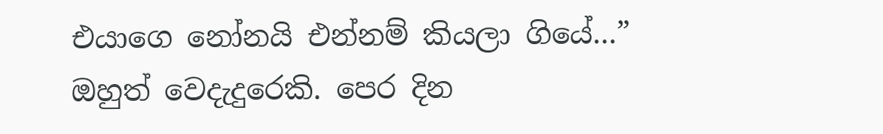එයාගෙ නෝනයි එන්නම් කියලා ගියේ...”
ඔහුත් වෙදැදුරෙකි. පෙර දින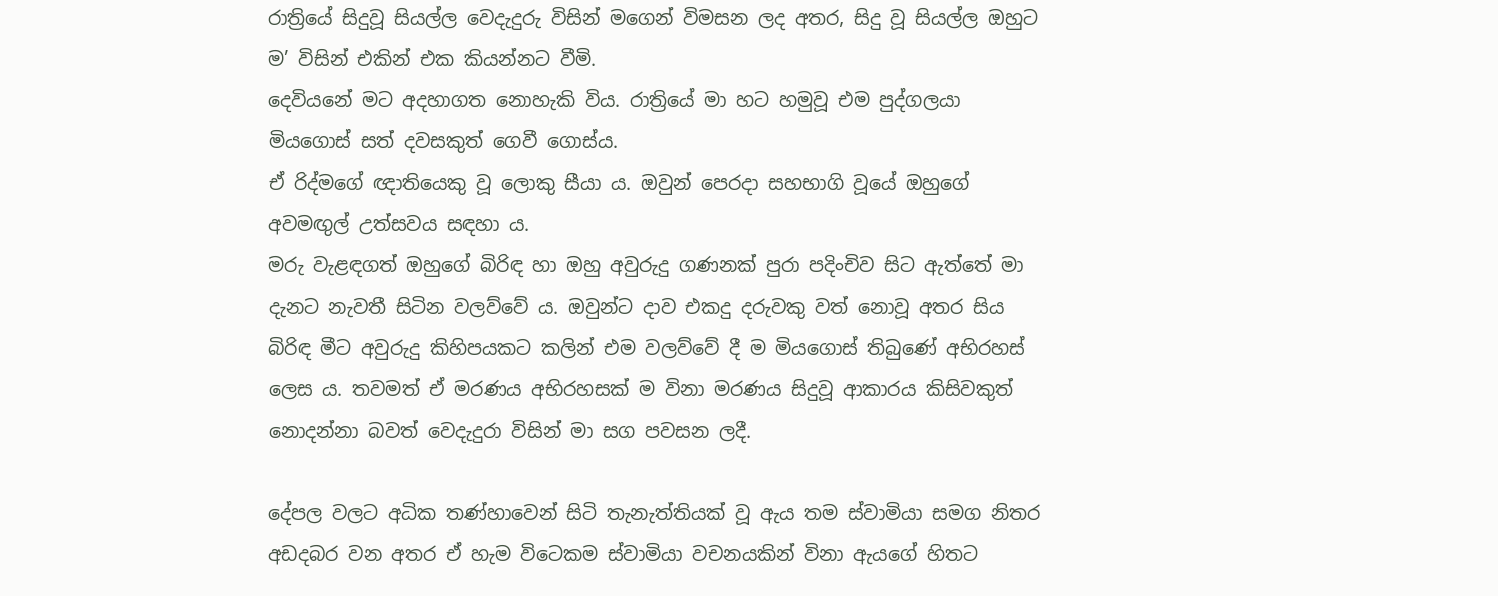රාත්‍රියේ සිදුවූ සියල්ල වෙදැදුරු විසින් මගෙන් විමසන ලද අතර, සිදු වූ සියල්ල ඔහුට ම’ විසින් එකින් එක කියන්නට වීමි.
දෙවියනේ මට අදහාගත නොහැකි විය. රාත්‍රියේ මා හට හමුවූ එම පුද්ගලයා මියගොස් සත් දවසකුත් ගෙවී ගොස්ය.
ඒ රිද්මගේ ඥාතියෙකු වූ ලොකු සීයා ය. ඔවුන් පෙරදා සහභාගි වූයේ ඔහුගේ අවමඟුල් උත්සවය සඳහා ය.
මරු වැළඳගත් ඔහුගේ බිරිඳ හා ඔහු අවුරුදු ගණනක් පුරා පදිංචිව සිට ඇත්තේ මා දැනට නැවතී සිටින වලව්වේ ය. ඔවුන්ට දාව එකදු දරුවකු වත් නොවූ අතර සිය බිරිඳ මීට අවුරුදු කිහිපයකට කලින් එම වලව්වේ දී ම මියගොස් තිබුණේ අභිරහස් ලෙස ය. තවමත් ඒ මරණය අභිරහසක් ම විනා මරණය සිදුවූ ආකාරය කිසිවකුත් නොදන්නා බවත් වෙදැදුරා විසින් මා සග පවසන ලදී.

දේපල වලට අධික තණ්හාවෙන් සිටි තැනැත්තියක් වූ ඇය තම ස්වාමියා සමග නිතර අඩදබර වන අතර ඒ හැම විටෙකම ස්වාමියා වචනයකින් විනා ඇයගේ හිතට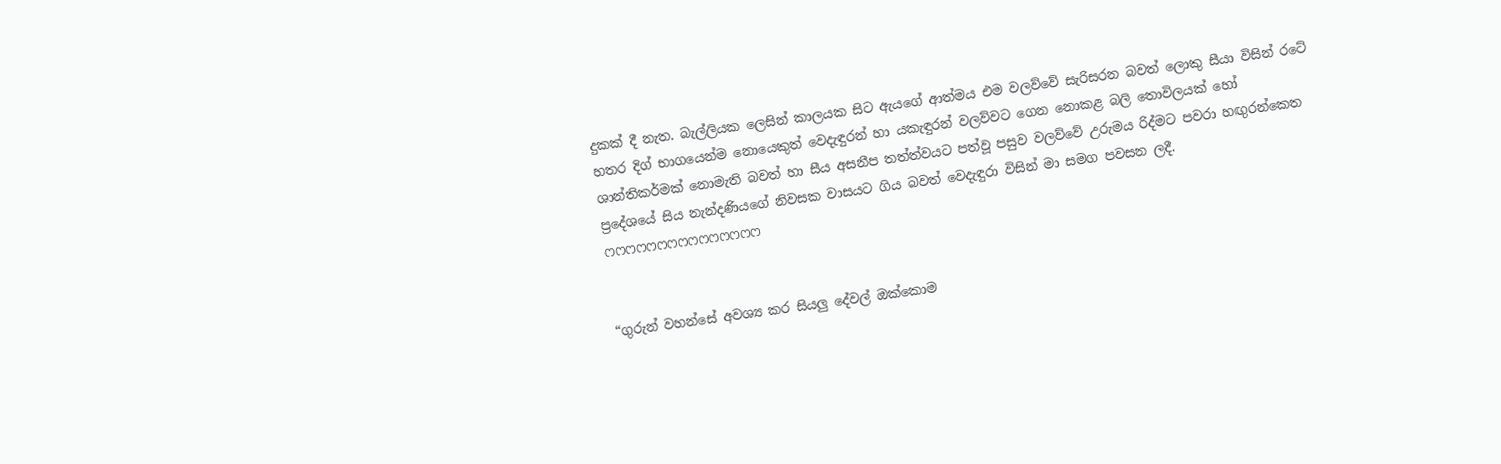දුකක් දී නැත. බැල්ලියක ලෙසින් කාලයක සිට ඇයගේ ආත්මය එම වලව්වේ සැරිසරන බවත් ලොකු සීයා විසින් රටේ හතර දිග් භාගයෙන්ම නොයෙකුත් වෙදැඳුරන් හා යකැඳුරන් වලව්වට ගෙන නොකළ බලි තොවිලයක් හෝ ශාන්තිකර්මක් නොමැති බවත් හා සීය අසනීප තත්ත්වයට පත්වූ පසුව වලව්වේ උරුමය රිද්මට පවරා හඟුරන්කෙත ප්‍රදේශයේ සිය නැන්දණියගේ නිවසක වාසයට ගිය බවත් වෙදැඳුරා විසින් මා සමග පවසන ලදී.
ෆෆෆෆෆෆෆෆෆෆෆෆෆෆෆ


“ගුරුන් වහන්සේ අවශ්‍ය කර සියලු දේවල් ඔක්කොම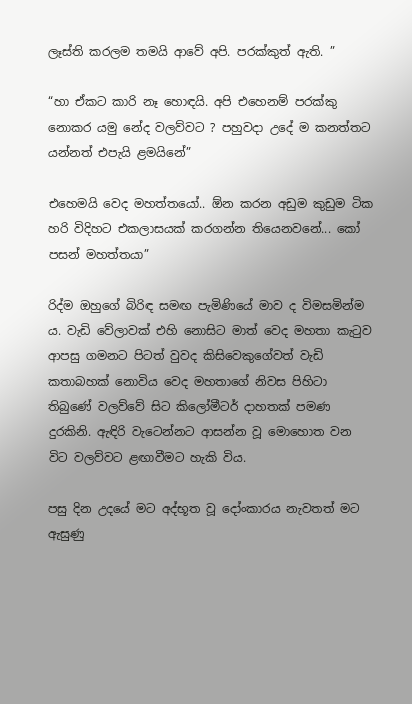ලෑස්ති කරලම තමයි ආවේ අපි. පරක්කුත් ඇති. ”

“හා ඒකට කාරි නෑ හොඳයි. අපි එහෙනම් පරක්කු නොකර යමු නේද වලව්වට ? පහුවදා උදේ ම කනත්තට යන්නත් එපැයි ළමයිනේ”

එහෙමයි වෙද මහත්තයෝ.. ඕන කරන අඩුම කුඩුම ටික හරි විදිහට එකලාසයක් කරගන්න තියෙනවනේ... කෝ පසන් මහත්තයා”

රිද්ම ඔහුගේ බිරිඳ සමඟ පැමිණියේ මාව ද විමසමින්ම ය. වැඩි වේලාවක් එහි නොසිට මාත් වෙද මහතා කැටුව ආපසු ගමනට පිටත් වුවද කිසිවෙකුගේවත් වැඩි කතාබහක් නොවිය වෙද මහතාගේ නිවස පිහිටා තිබුණේ වලව්වේ සිට කිලෝමීටර් දාහතක් පමණ දුරකිනි. ඇඳිරි වැටෙන්නට ආසන්න වූ මොහොත වන විට වලව්වට ළඟාවීමට හැකි විය.

පසු දින උදයේ මට අද්භූත වූ දෝංකාරය නැවතත් මට ඇසුණු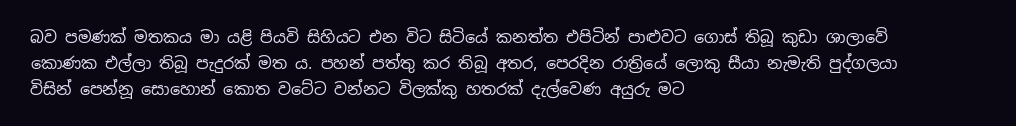බව පමණක් මතකය මා යළි පියවි සිහියට එන විට සිටියේ කනත්ත එපිටින් පාළුවට ගොස් තිබූ කුඩා ශාලාවේ කොණක එල්ලා තිබූ පැදුරක් මත ය. පහන් පත්තු කර තිබූ අතර, පෙරදින රාත්‍රියේ ලොකු සීයා නැමැති පුද්ගලයා විසින් පෙන්නූ සොහොන් කොත වටේට වන්නට විලක්කු හතරක් දැල්වෙණ අයුරු මට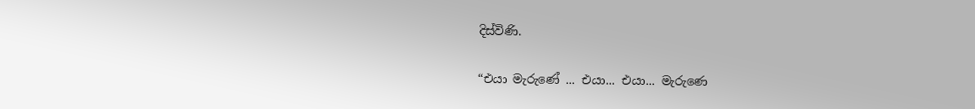දිස්විණි.

“එයා මැරුණේ ... එයා... එයා... මැරුණෙ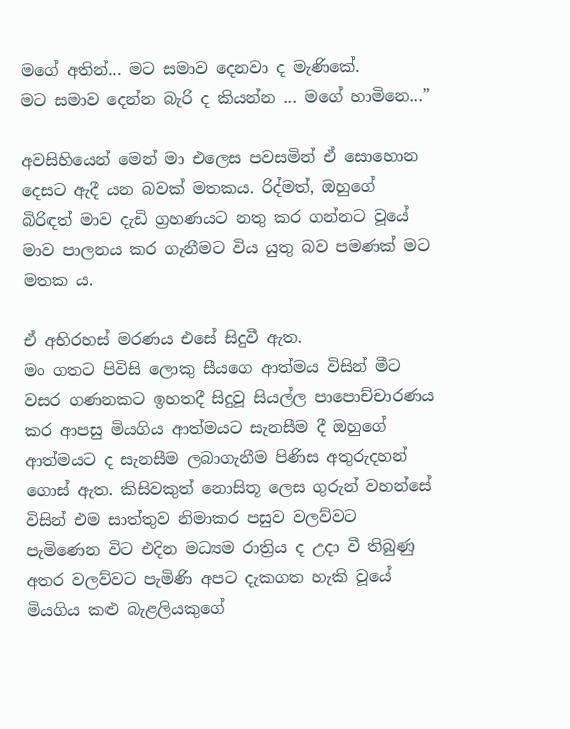මගේ අතින්... මට සමාව දෙනවා ද මැණිකේ.
මට සමාව දෙන්න බැරි ද කියන්න ... මගේ හාමිනෙ...”

අවසිහියෙන් මෙන් මා එලෙස පවසමින් ඒ සොහොන දෙසට ඇදී යන බවක් මතකය. රිද්මත්, ඔහුගේ බිරිඳත් මාව දැඩි ග්‍රහණයට නතු කර ගන්නට වූයේ මාව පාලනය කර ගැනීමට විය යුතු බව පමණක් මට මතක ය.

ඒ අභිරහස් මරණය එසේ සිදුවී ඇත.
මං ගතට පිවිසි ලොකු සීයගෙ ආත්මය විසින් මීට වසර ගණනකට ඉහතදී සිදුවූ සියල්ල පාපොච්චාරණය කර ආපසු මියගිය ආත්මයට සැනසීම දී ඔහුගේ ආත්මයට ද සැනසීම ලබාගැනීම පිණිස අතුරුදහන් ගොස් ඇත. කිසිවකුත් නොසිතූ ලෙස ගුරුන් වහන්සේ විසින් එම සාත්තුව නිමාකර පසුව වලව්වට පැමිණෙන විට එදින මධ්‍යම රාත්‍රිය ද උදා වී තිබුණු අතර වලව්වට පැමිණි අපට දැකගත හැකි වූයේ මියගිය කළු බැළලියකුගේ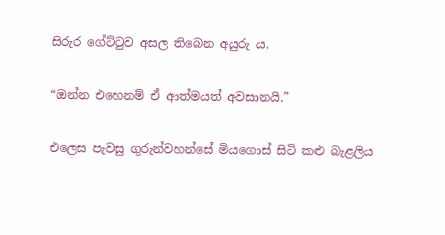සිරුර ගේට්ටුව අසල තිබෙන අයුරු ය.

“ඔන්න එහෙනම් ඒ ආත්මයත් අවසානයි.”

එලෙස පැවසු ගුරුන්වහන්සේ මියගොස් සිටි කළු බැළලිය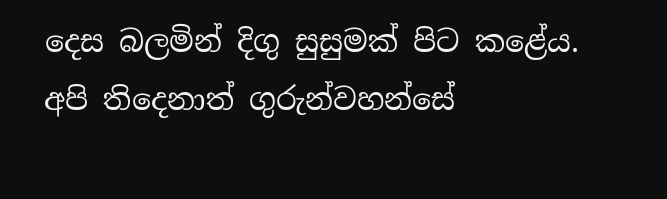දෙස බලමින් දිගු සුසුමක් පිට කළේය. අපි තිදෙනාත් ගුරුන්වහන්සේ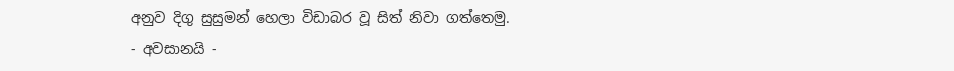අනුව දිගු සුසුමන් හෙලා විඩාබර වූ සිත් නිවා ගත්තෙමු.
- අවසානයි -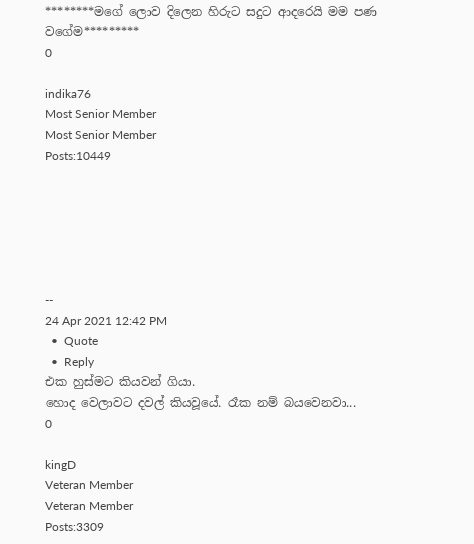********මගේ ලොව දිලෙන හිරුට සදුට ආදරෙයි මම පණ වගේම*********
0

indika76
Most Senior Member
Most Senior Member
Posts:10449






--
24 Apr 2021 12:42 PM
  •  Quote
  •  Reply
එක හුස්මට කියවන් ගියා.
හොද වෙලාවට දවල් කියවූයේ. රෑක නම් බයවෙනවා...
0

kingD
Veteran Member
Veteran Member
Posts:3309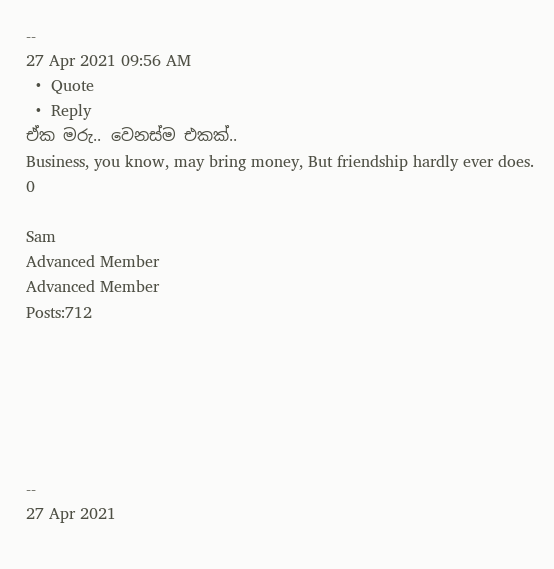--
27 Apr 2021 09:56 AM
  •  Quote
  •  Reply
ඒක මරු.. වෙනස්ම එකක්..
Business, you know, may bring money, But friendship hardly ever does.
0

Sam
Advanced Member
Advanced Member
Posts:712






--
27 Apr 2021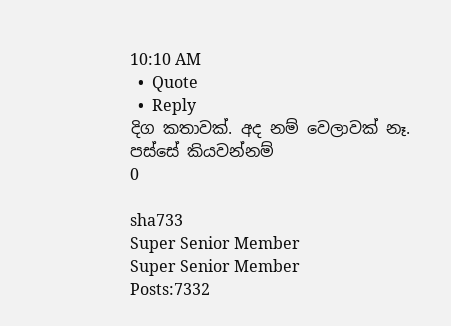10:10 AM
  •  Quote
  •  Reply
දිග කතාවක්. අද නම් වෙලාවක් නෑ. පස්සේ කියවන්නම්
0

sha733
Super Senior Member
Super Senior Member
Posts:7332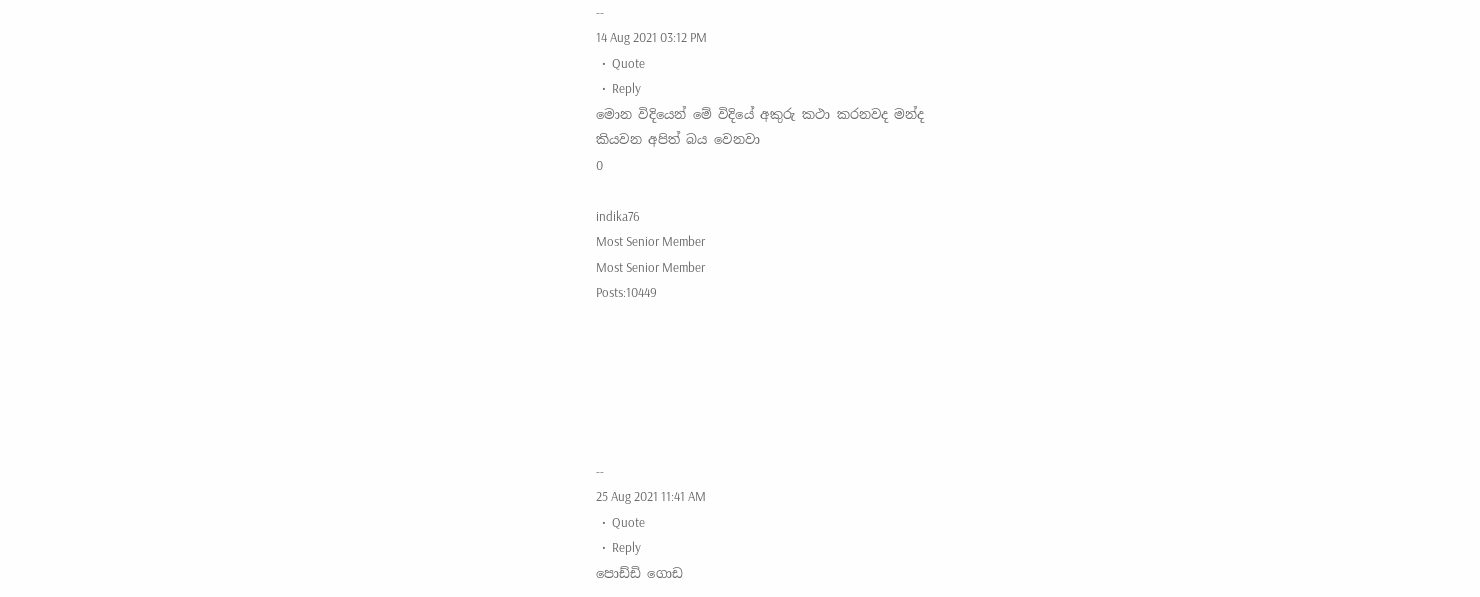--
14 Aug 2021 03:12 PM
  •  Quote
  •  Reply
මොන විදියෙන් මේ විදියේ අකුරු කථා කරනවද මන්ද
කියවන අපිත් බය වෙනවා
0

indika76
Most Senior Member
Most Senior Member
Posts:10449






--
25 Aug 2021 11:41 AM
  •  Quote
  •  Reply
පොඩ්ඩි ගොඩ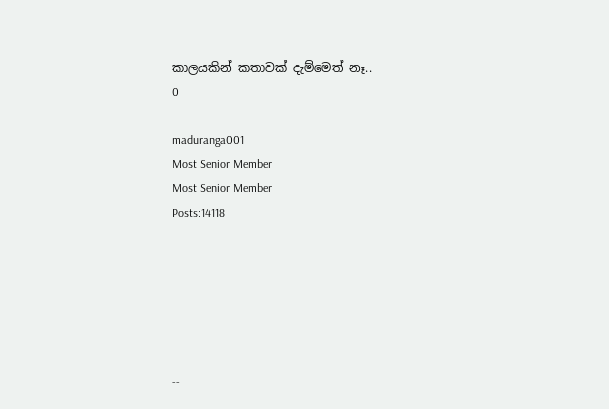කාලයකින් කතාවක් දැම්මෙත් නෑ..
0

maduranga001
Most Senior Member
Most Senior Member
Posts:14118






--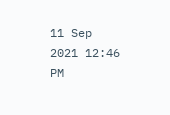11 Sep 2021 12:46 PM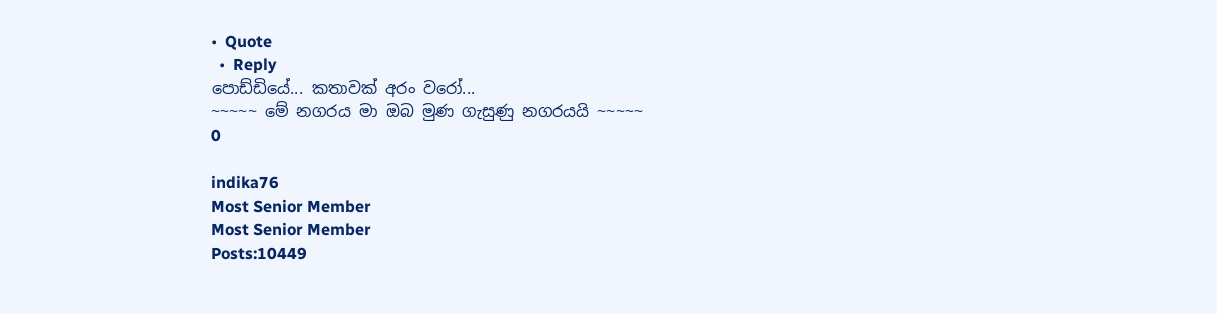•  Quote
  •  Reply
පොඩ්ඩියේ... කතාවක් අරං වරෝ...
~~~~~ මේ නගරය මා ඔබ මුණ ගැසුණු නගරයයි ~~~~~
0

indika76
Most Senior Member
Most Senior Member
Posts:10449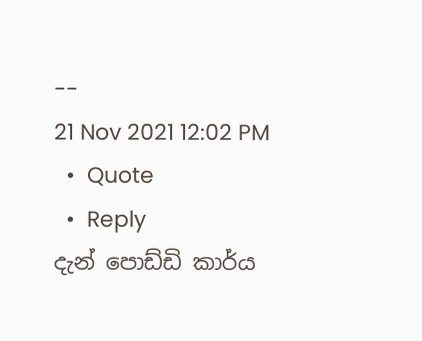--
21 Nov 2021 12:02 PM
  •  Quote
  •  Reply
දැන් පොඩ්ඩි කාර්ය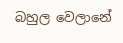බහුල වෙලානේ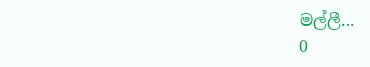මල්ලී...
0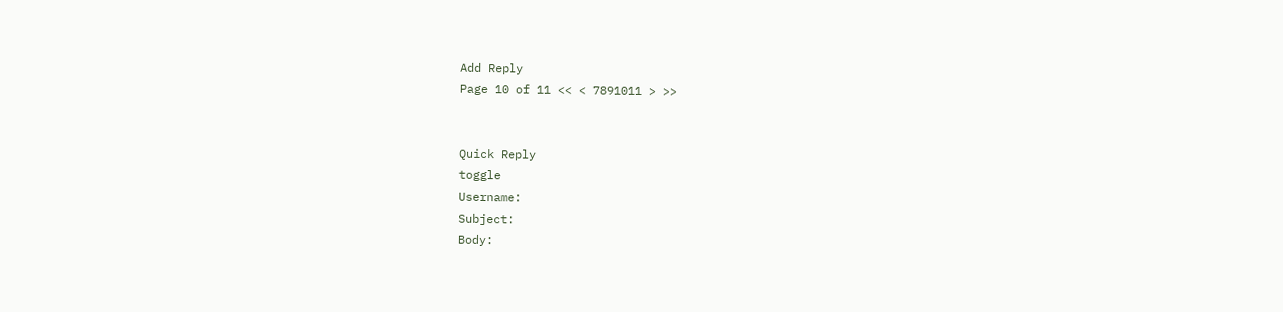Add Reply
Page 10 of 11 << < 7891011 > >>


Quick Reply
toggle
Username:
Subject:
Body: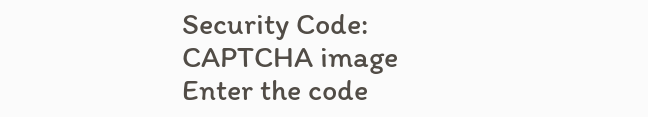Security Code:
CAPTCHA image
Enter the code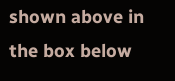shown above in the box below